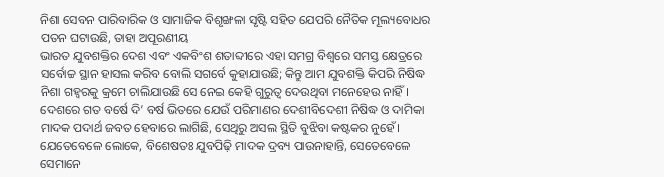ନିଶା ସେବନ ପାରିବାରିକ ଓ ସାମାଜିକ ବିଶୃଙ୍ଖଳା ସୃଷ୍ଟି ସହିତ ଯେପରି ନୈତିକ ମୂଲ୍ୟବୋଧର ପତନ ଘଟାଉଛି, ତାହା ଅପୂରଣୀୟ
ଭାରତ ଯୁବଶକ୍ତିର ଦେଶ ଏବଂ ଏକବିଂଶ ଶତାବ୍ଦୀରେ ଏହା ସମଗ୍ର ବିଶ୍ବରେ ସମସ୍ତ କ୍ଷେତ୍ରରେ ସର୍ବୋଚ୍ଚ ସ୍ଥାନ ହାସଲ କରିବ ବୋଲି ସଗର୍ବେ କୁହାଯାଉଛି; କିନ୍ତୁ ଆମ ଯୁବଶକ୍ତି କିପରି ନିଷିଦ୍ଧ ନିଶା ଗହ୍ବରକୁ କ୍ରମେ ଚାଲିଯାଉଛି ସେ ନେଇ କେହି ଗୁରୁତ୍ବ ଦେଉଥିବା ମନେହେଉ ନାହିଁ। ଦେଶରେ ଗତ ବର୍ଷେ ଦି’ ବର୍ଷ ଭିତରେ ଯେଉଁ ପରିମାଣର ଦେଶୀବିଦେଶୀ ନିଷିଦ୍ଧ ଓ ଦାମିକା ମାଦକ ପଦାର୍ଥ ଜବତ ହେବାରେ ଲାଗିଛି, ସେଥିରୁ ଅସଲ ସ୍ଥିତି ବୁଝିବା କଷ୍ଟକର ନୁହେଁ। ଯେତେବେଳେ ଲୋକେ, ବିଶେଷତଃ ଯୁବପିଢ଼ି ମାଦକ ଦ୍ରବ୍ୟ ପାଉନାହାନ୍ତି, ସେତେବେଳେ ସେମାନେ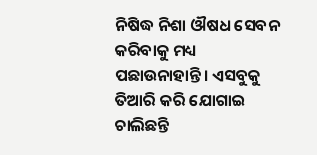ନିଷିଦ୍ଧ ନିଶା ଔଷଧ ସେବନ କରିବାକୁ ମଧ୍ୟ ପଛାଉନାହାନ୍ତି। ଏସବୁକୁ ତିଆରି କରି ଯୋଗାଇ ଚାଲିଛନ୍ତି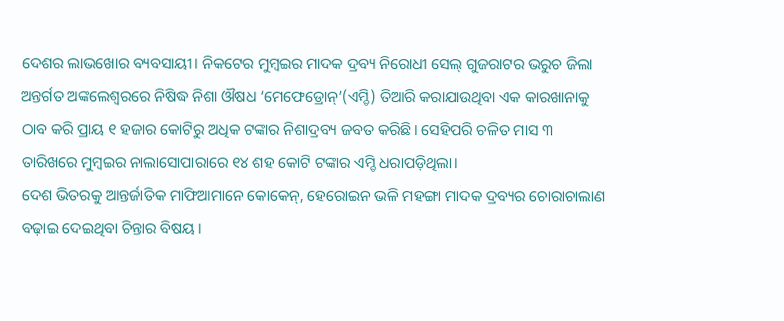ଦେଶର ଲାଭଖୋର ବ୍ୟବସାୟୀ। ନିକଟେର ମୁମ୍ବଇର ମାଦକ ଦ୍ରବ୍ୟ ନିରୋଧୀ ସେଲ୍ ଗୁଜରାଟର ଭରୁଚ ଜିଲା ଅନ୍ତର୍ଗତ ଅଙ୍କଲେଶ୍ବରରେ ନିଷିଦ୍ଧ ନିଶା ଔଷଧ ‘ମେଫେଡ୍ରୋନ୍’(ଏମ୍ଡି) ତିଆରି କରାଯାଉଥିବା ଏକ କାରଖାନାକୁ ଠାବ କରି ପ୍ରାୟ ୧ ହଜାର କୋଟିରୁ ଅଧିକ ଟଙ୍କାର ନିଶାଦ୍ରବ୍ୟ ଜବତ କରିଛି। ସେହିପରି ଚଳିତ ମାସ ୩ ତାରିଖରେ ମୁମ୍ବଇର ନାଲାସୋପାରାରେ ୧୪ ଶହ କୋଟି ଟଙ୍କାର ଏମ୍ଡି ଧରାପଡ଼ିଥିଲା।
ଦେଶ ଭିତରକୁ ଆନ୍ତର୍ଜାତିକ ମାଫିଆମାନେ କୋକେନ୍, ହେରୋଇନ ଭଳି ମହଙ୍ଗା ମାଦକ ଦ୍ରବ୍ୟର ଚୋରାଚାଲାଣ ବଢ଼ାଇ ଦେଇଥିବା ଚିନ୍ତାର ବିଷୟ।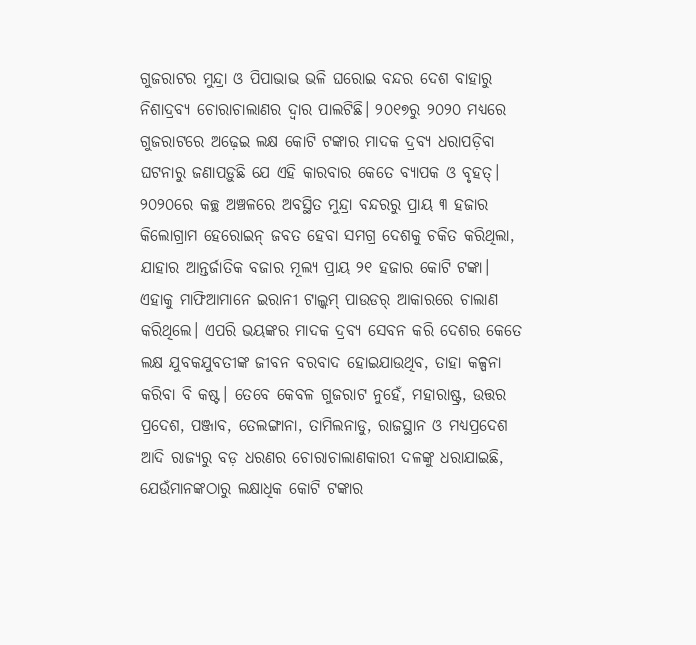ଗୁଜରାଟର ମୁନ୍ଦ୍ରା ଓ ପିପାଭାଭ ଭଳି ଘରୋଇ ବନ୍ଦର ଦେଶ ବାହାରୁ ନିଶାଦ୍ରବ୍ୟ ଚୋରାଚାଲାଣର ଦ୍ବାର ପାଲଟିଛି। ୨୦୧୭ରୁ ୨୦୨୦ ମଧ୍ୟରେ ଗୁଜରାଟରେ ଅଢ଼େଇ ଲକ୍ଷ କୋଟି ଟଙ୍କାର ମାଦକ ଦ୍ରବ୍ୟ ଧରାପଡ଼ିବା ଘଟନାରୁ ଜଣାପଡ଼ୁଛି ଯେ ଏହି କାରବାର କେତେ ବ୍ୟାପକ ଓ ବୃହତ୍। ୨୦୨୦ରେ କଚ୍ଛ ଅଞ୍ଚଳରେ ଅବସ୍ଥିତ ମୁନ୍ଦ୍ରା ବନ୍ଦରରୁ ପ୍ରାୟ ୩ ହଜାର କିଲୋଗ୍ରାମ ହେରୋଇନ୍ ଜବତ ହେବା ସମଗ୍ର ଦେଶକୁ ଚକିତ କରିଥିଲା, ଯାହାର ଆନ୍ତର୍ଜାତିକ ବଜାର ମୂଲ୍ୟ ପ୍ରାୟ ୨୧ ହଜାର କୋଟି ଟଙ୍କା। ଏହାକୁ ମାଫିଆମାନେ ଇରାନୀ ଟାଲ୍କମ୍ ପାଉଡର୍ ଆକାରରେ ଚାଲାଣ କରିଥିଲେ। ଏପରି ଭୟଙ୍କର ମାଦକ ଦ୍ରବ୍ୟ ସେବନ କରି ଦେଶର କେତେ ଲକ୍ଷ ଯୁବକଯୁବତୀଙ୍କ ଜୀବନ ବରବାଦ ହୋଇଯାଉଥିବ, ତାହା କଳ୍ପନା କରିବା ବି କଷ୍ଟ। ତେବେ କେବଳ ଗୁଜରାଟ ନୁହେଁ, ମହାରାଷ୍ଟ୍ର, ଉତ୍ତର ପ୍ରଦେଶ, ପଞ୍ଜାବ, ତେଲଙ୍ଗାନା, ତାମିଲନାଡୁ, ରାଜସ୍ଥାନ ଓ ମଧ୍ୟପ୍ରଦେଶ ଆଦି ରାଜ୍ୟରୁ ବଡ଼ ଧରଣର ଚୋରାଚାଲାଣକାରୀ ଦଳଙ୍କୁ ଧରାଯାଇଛି, ଯେଉଁମାନଙ୍କଠାରୁ ଲକ୍ଷାଧିକ କୋଟି ଟଙ୍କାର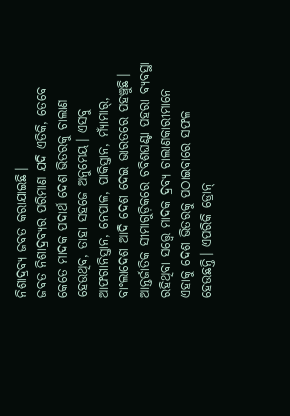ନିଶାଦ୍ରବ୍ୟ ଜବତ କରାଯାଇଛି।
ଜବତ ନିଶାଦ୍ରବ୍ୟର ପରିମାଣ ଯଦି ଏତିକି, ତେବେ କେତେ ମାଦକ ପଦାର୍ଥ ଦେଶ ଭିତରକୁ ଚାଲାଣ ହେଉଥିବ, ତାହା ସହଜେ ଅନୁମେୟ। ଏସବୁ ଆଫଗାନିସ୍ତାନ, ନେପାଳ, ପାକିସ୍ତାନ, ମ୍ୟାଁମାର୍, ବାଂଲାଦେଶ ଆଦି ଦେଶ ଦେଇ ଭାରତରେ ପହଞ୍ଚୁଛି। ଆନ୍ତର୍ଜାତିକ ସୀମାଗୁଡ଼ିକରେ ଚବିଶଘଣ୍ଟା ପହରା ବ୍ୟବସ୍ଥା ରହିଥିବା ସତ୍ତ୍ବେ ମାଦକ ଦ୍ରବ୍ୟ ଚାଲାଣକାରୀମାନେ ଏହାକୁ ଦେଶ ଭିତରକୁ ପଠାଇବାରେ ସଫଳ ହେଉଛନ୍ତି। ଏପରିକି ଡ୍ରୋନ୍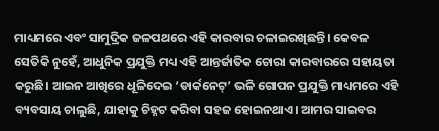ମାଧ୍ୟମରେ ଏବଂ ସାମୁଦ୍ରିକ ଜଳପଥରେ ଏହି କାରବାର ଚଳାଇରଖିଛନ୍ତି। କେବଳ ସେତିକି ନୁହେଁ, ଆଧୁନିକ ପ୍ରଯୁକ୍ତି ମଧ୍ୟ ଏହି ଆନ୍ତର୍ଜାତିକ ଚୋରା କାରବାରରେ ସହାୟତା କରୁଛି। ଆଇନ ଆଖିରେ ଧୂଳିଦେଇ ‘ଡାର୍କନେଟ୍’ ଭଳି ଗୋପନ ପ୍ରଯୁକ୍ତି ମାଧ୍ୟମରେ ଏହି ବ୍ୟବସାୟ ଚାଲୁଛି, ଯାହାକୁ ଚିହ୍ନଟ କରିବା ସହଜ ହୋଇନଥାଏ। ଆମର ସାଇବର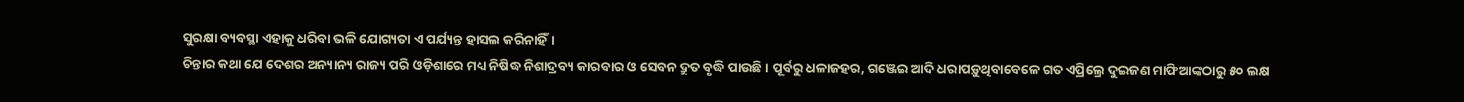ସୁରକ୍ଷା ବ୍ୟବସ୍ଥା ଏହାକୁ ଧରିବା ଭଳି ଯୋଗ୍ୟତା ଏ ପର୍ଯ୍ୟନ୍ତ ହାସଲ କରିନାହିଁ।
ଚିନ୍ତାର କଥା ଯେ ଦେଶର ଅନ୍ୟାନ୍ୟ ରାଜ୍ୟ ପରି ଓଡ଼ିଶାରେ ମଧ୍ୟ ନିଷିଦ୍ଧ ନିଶାଦ୍ରବ୍ୟ କାରବାର ଓ ସେବନ ଦ୍ରୁତ ବୃଦ୍ଧି ପାଉଛି। ପୂର୍ବରୁ ଧଳାଜହର, ଗଞ୍ଜେଇ ଆଦି ଧରାପଡ଼ୁଥିବାବେଳେ ଗତ ଏପ୍ରିଲ୍ରେ ଦୁଇଜଣ ମାଫିଆଙ୍କଠାରୁ ୫୦ ଲକ୍ଷ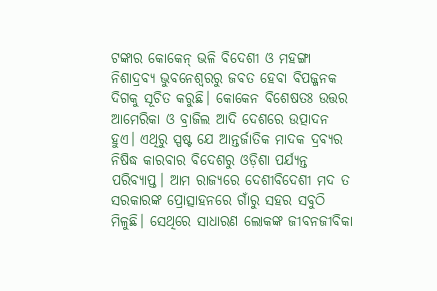ଟଙ୍କାର କୋକେନ୍ ଭଳି ବିଦେଶୀ ଓ ମହଙ୍ଗା ନିଶାଦ୍ରବ୍ୟ ଭୁବନେଶ୍ବରରୁ ଜବତ ହେବା ବିପଜ୍ଜନକ ଦିଗକୁ ସୂଚିତ କରୁଛି। କୋକେନ ବିଶେଷତଃ ଉତ୍ତର ଆମେରିକା ଓ ବ୍ରାଜିଲ ଆଦି ଦେଶରେ ଉତ୍ପାଦନ ହୁଏ। ଏଥିରୁ ସ୍ପଷ୍ଟ ଯେ ଆନ୍ତର୍ଜାତିକ ମାଦକ ଦ୍ରବ୍ୟର ନିଷିଦ୍ଧ କାରବାର ବିଦେଶରୁ ଓଡ଼ିଶା ପର୍ଯ୍ୟନ୍ତ ପରିବ୍ୟାପ୍ତ। ଆମ ରାଜ୍ୟରେ ଦେଶୀବିଦେଶୀ ମଦ ତ ସରକାରଙ୍କ ପ୍ରୋତ୍ସାହନରେ ଗାଁରୁ ସହର ସବୁଠି ମିଳୁଛି। ସେଥିରେ ସାଧାରଣ ଲୋକଙ୍କ ଜୀବନଜୀବିକା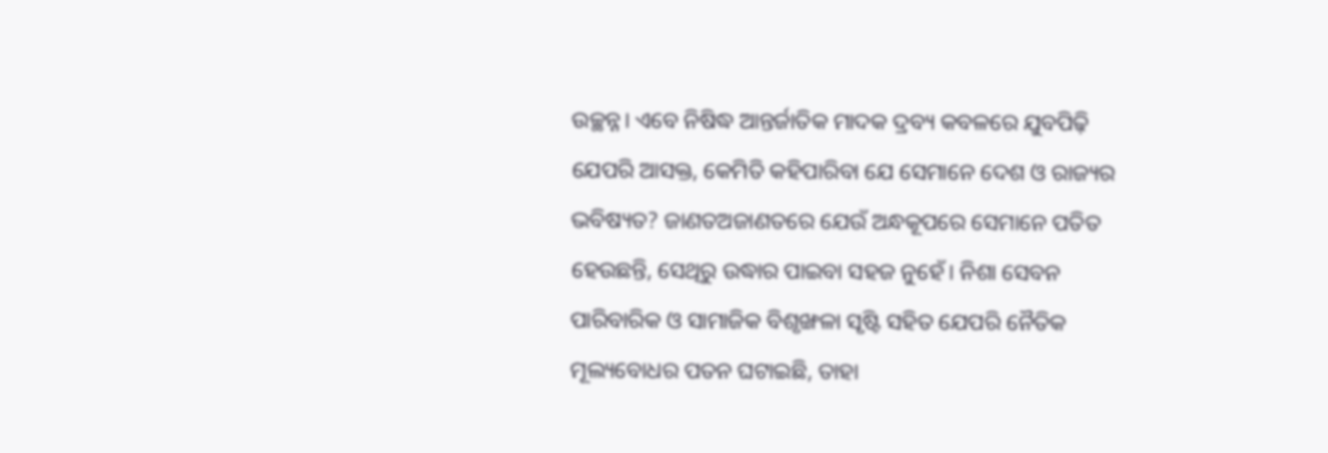ଉଚ୍ଛନ୍ନ। ଏବେ ନିଷିଦ୍ଧ ଆନ୍ତର୍ଜାତିକ ମାଦକ ଦ୍ରବ୍ୟ କବଳରେ ଯୁବପିଢ଼ି ଯେପରି ଆସକ୍ତ, କେମିତି କହିପାରିବା ଯେ ସେମାନେ ଦେଶ ଓ ରାଜ୍ୟର ଭବିଷ୍ୟତ? ଜାଣତଅଜାଣତରେ ଯେଉଁ ଅନ୍ଧକୂପରେ ସେମାନେ ପତିତ ହେଉଛନ୍ତି, ସେଥିରୁ ଉଦ୍ଧାର ପାଇବା ସହଜ ନୁହେଁ। ନିଶା ସେବନ ପାରିବାରିକ ଓ ସାମାଜିକ ବିଶୃଙ୍ଖଳା ସୃଷ୍ଟି ସହିତ ଯେପରି ନୈତିକ ମୂଲ୍ୟବୋଧର ପତନ ଘଟାଇଛି, ତାହା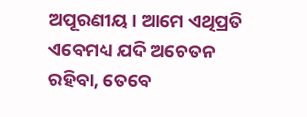ଅପୂରଣୀୟ। ଆମେ ଏଥିପ୍ରତି ଏବେମଧ୍ୟ ଯଦି ଅଚେତନ ରହିବା, ତେବେ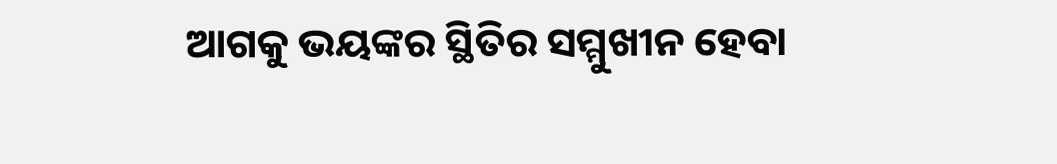ଆଗକୁ ଭୟଙ୍କର ସ୍ଥିତିର ସମ୍ମୁଖୀନ ହେବା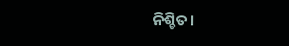ନିଶ୍ଚିତ।